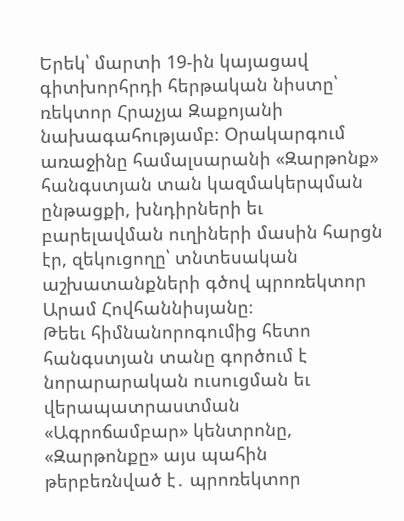Երեկ՝ մարտի 19-ին կայացավ գիտխորհրդի հերթական նիստը՝ ռեկտոր Հրաչյա Զաքոյանի նախագահությամբ։ Օրակարգում առաջինը համալսարանի «Զարթոնք» հանգստյան տան կազմակերպման ընթացքի, խնդիրների եւ բարելավման ուղիների մասին հարցն էր, զեկուցողը՝ տնտեսական աշխատանքների գծով պրոռեկտոր Արամ Հովհաննիսյանը։
Թեեւ հիմնանորոգումից հետո հանգստյան տանը գործում է նորարարական ուսուցման եւ վերապատրաստման «Ագրոճամբար» կենտրոնը, «Զարթոնքը» այս պահին թերբեռնված է․ պրոռեկտոր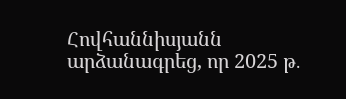Հովհաննիսյանն արձանագրեց, որ 2025 թ․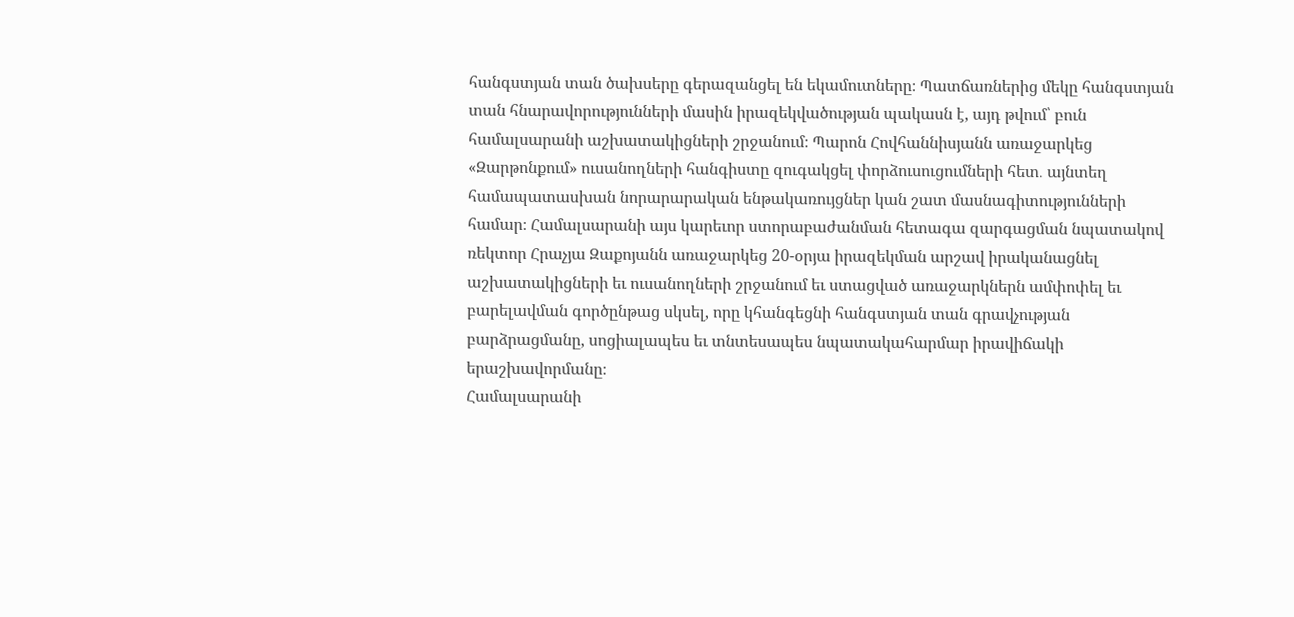հանգստյան տան ծախսերը գերազանցել են եկամուտները։ Պատճառներից մեկը հանգստյան տան հնարավորությունների մասին իրազեկվածության պակասն է, այդ թվում՝ բուն համալսարանի աշխատակիցների շրջանում։ Պարոն Հովհաննիսյանն առաջարկեց «Զարթոնքում» ուսանողների հանգիստը զուգակցել փորձուսուցումների հետ․ այնտեղ համապատասխան նորարարական ենթակառույցներ կան շատ մասնագիտությունների համար։ Համալսարանի այս կարեւոր ստորաբաժանման հետագա զարգացման նպատակով ռեկտոր Հրաչյա Զաքոյանն առաջարկեց 20-օրյա իրազեկման արշավ իրականացնել աշխատակիցների եւ ուսանողների շրջանում եւ ստացված առաջարկներն ամփոփել եւ բարելավման գործընթաց սկսել, որը կհանգեցնի հանգստյան տան գրավչության բարձրացմանը, սոցիալապես եւ տնտեսապես նպատակահարմար իրավիճակի երաշխավորմանը։
Համալսարանի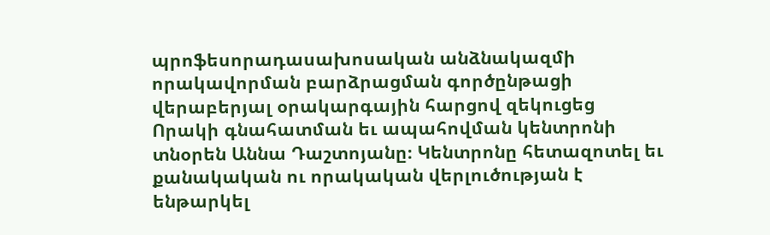պրոֆեսորադասախոսական անձնակազմի որակավորման բարձրացման գործընթացի վերաբերյալ օրակարգային հարցով զեկուցեց Որակի գնահատման եւ ապահովման կենտրոնի տնօրեն Աննա Դաշտոյանը։ Կենտրոնը հետազոտել եւ քանակական ու որակական վերլուծության է ենթարկել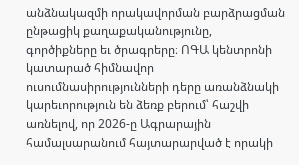անձնակազմի որակավորման բարձրացման ընթացիկ քաղաքականությունը, գործիքները եւ ծրագրերը։ ՈԳԱ կենտրոնի կատարած հիմնավոր ուսումնասիրությունների դերը առանձնակի կարեւորություն են ձեռք բերում՝ հաշվի առնելով, որ 2026-ը Ագրարային համալսարանում հայտարարված է որակի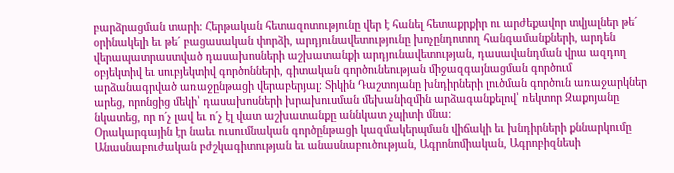բարձրացման տարի։ Հերթական հետազոտությունը վեր է հանել հետաքրքիր ու արժեքավոր տվյալներ թե´ օրինակելի եւ թե´ բացասական փորձի, արդյունավետությունը խոչընդոտող հանգամանքների, արդեն վերապատրաստված դասախոսների աշխատանքի արդյունավետության, դասավանդման վրա ազդող օբյեկտիվ եւ սուբյեկտիվ գործոնների, գիտական գործունեության միջազգայնացման գործում արձանագրված առաջընթացի վերաբերյալ։ Տիկին Դաշտոյանը խնդիրների լուծման գործուն առաջարկներ արեց, որոնցից մեկի՝ դասախոսների խրախուսման մեխանիզմին արձագանքելով՝ ռեկտոր Զաքոյանը նկատեց, որ ո´չ լավ եւ ո´չ էլ վատ աշխատանքը աննկատ չպիտի մնա։
Օրակարգային էր նաեւ ուսումնական գործընթացի կազմակերպման վիճակի եւ խնդիրների քննարկումը Անասնաբուժական բժշկագիտության եւ անասնաբուծության, Ագրոնոմիական, Ագրոբիզնեսի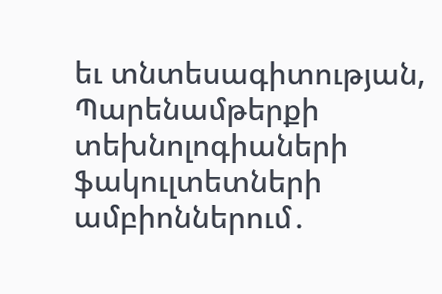եւ տնտեսագիտության, Պարենամթերքի տեխնոլոգիաների ֆակուլտետների ամբիոններում․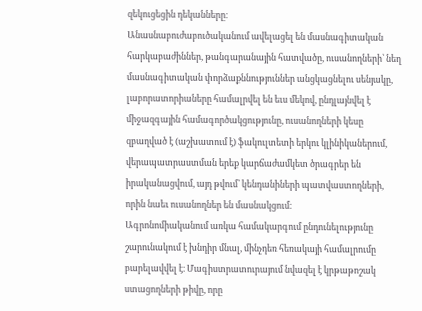զեկուցեցին դեկանները։
Անասնաբուժաբուծականում ավելացել են մասնագիտական հարկաբաժիններ, թանգարանային հատվածը, ուսանողների՝ նեղ մասնագիտական փորձաքննություններ անցկացնելու սենյակը, լաբորատորիաները համալրվել են եւս մեկով, ընդլայնվել է միջազգային համագործակցությունը, ուսանողների կեսը զբաղված է (աշխատում է) ֆակուլտետի երկու կլինիկաներում, վերապատրաստման երեք կարճաժամկետ ծրագրեր են իրականացվում, այդ թվում՝ կենդանիների պատվաստողների, որին նաեւ ուսանողներ են մասնակցում։
Ագրոնոմիականում առկա համակարգում ընդունելությունը շարունակում է խնդիր մնալ, մինչդեռ հեռակայի համալրումը բարելավվել է։ Մագիստրատուրայում նվազել է կրթաթոշակ ստացողների թիվը, որը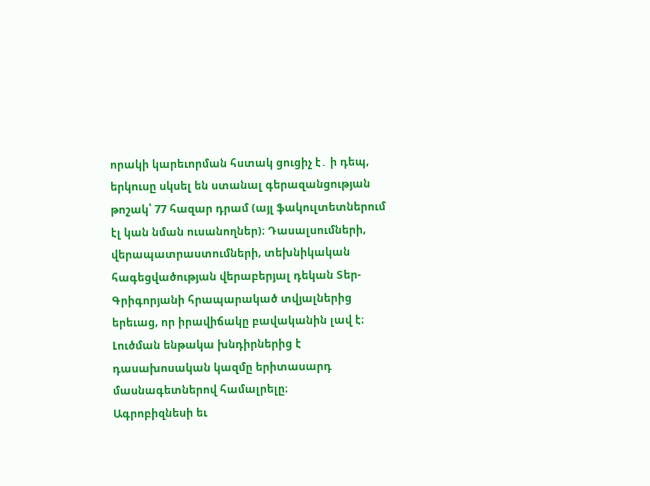որակի կարեւորման հստակ ցուցիչ է․ ի դեպ, երկուսը սկսել են ստանալ գերազանցության թոշակ՝ 77 հազար դրամ (այլ ֆակուլտետներում էլ կան նման ուսանողներ)։ Դասալսումների, վերապատրաստումների, տեխնիկական հագեցվածության վերաբերյալ դեկան Տեր-Գրիգորյանի հրապարակած տվյալներից երեւաց, որ իրավիճակը բավականին լավ է։ Լուծման ենթակա խնդիրներից է դասախոսական կազմը երիտասարդ մասնագետներով համալրելը։
Ագրոբիզնեսի եւ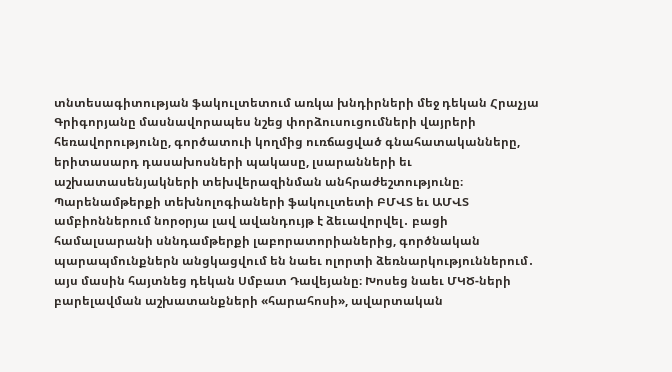տնտեսագիտության ֆակուլտետում առկա խնդիրների մեջ դեկան Հրաչյա Գրիգորյանը մասնավորապես նշեց փորձուսուցումների վայրերի հեռավորությունը, գործատուի կողմից ուռճացված գնահատականները, երիտասարդ դասախոսների պակասը, լսարանների եւ աշխատասենյակների տեխվերազինման անհրաժեշտությունը։
Պարենամթերքի տեխնոլոգիաների ֆակուլտետի ԲՄՎՏ եւ ԱՄՎՏ ամբիոններում նորօրյա լավ ավանդույթ է ձեւավորվել․ բացի համալսարանի սննդամթերքի լաբորատորիաներից, գործնական պարապմունքներն անցկացվում են նաեւ ոլորտի ձեռնարկություններում․ այս մասին հայտնեց դեկան Սմբատ Դավեյանը։ Խոսեց նաեւ ՄԿԾ-ների բարելավման աշխատանքների «հարահոսի», ավարտական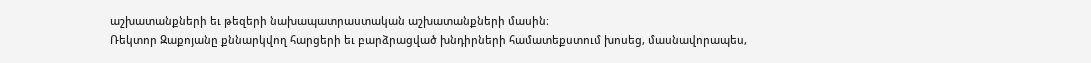աշխատանքների եւ թեզերի նախապատրաստական աշխատանքների մասին։
Ռեկտոր Զաքոյանը քննարկվող հարցերի եւ բարձրացված խնդիրների համատեքստում խոսեց, մասնավորապես,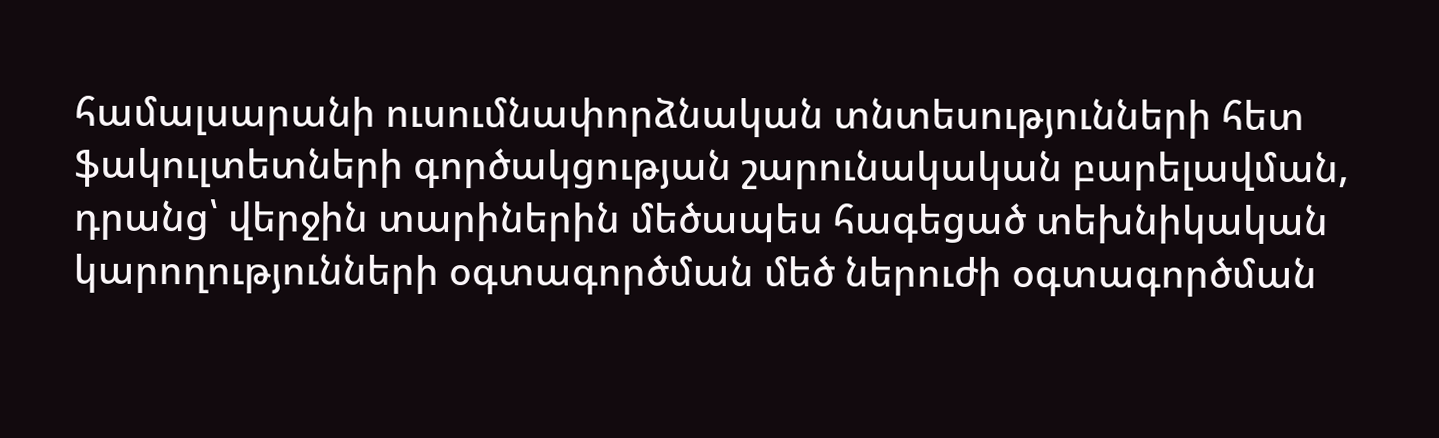համալսարանի ուսումնափորձնական տնտեսությունների հետ ֆակուլտետների գործակցության շարունակական բարելավման, դրանց՝ վերջին տարիներին մեծապես հագեցած տեխնիկական կարողությունների օգտագործման մեծ ներուժի օգտագործման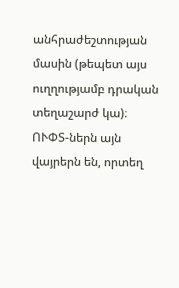անհրաժեշտության մասին (թեպետ այս ուղղությամբ դրական տեղաշարժ կա)։ ՈՒՓՏ-ներն այն վայրերն են, որտեղ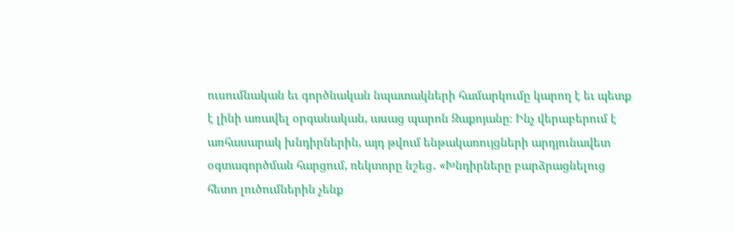ուսումնական եւ գործնական նպատակների համարկումը կարող է եւ պետք է լինի առավել օրգանական, ասաց պարոն Զաքոյանը։ Ինչ վերաբերում է առհասարակ խնդիրներին, այդ թվում ենթակառույցների արդյունավետ օգտագործման հարցում, ռեկտորը նշեց․ «Խնդիրները բարձրացնելուց հետո լուծումներին չենք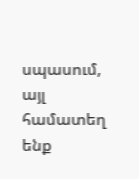սպասում, այլ համատեղ ենք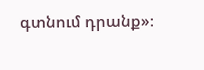գտնում դրանք»։